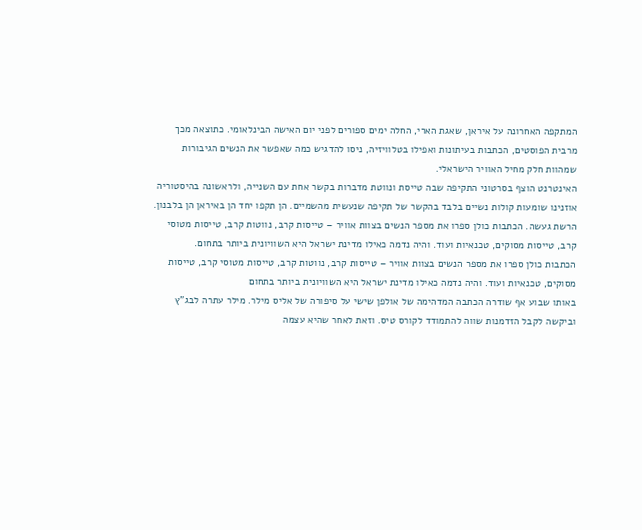המתקפה האחרונה על איראן, שאגת הארי, החלה ימים ספורים לפני יום האישה הבינלאומי. כתוצאה מכך מרבית הפוסטים, הכתבות בעיתונות ואפילו בטלוויזיה, ניסו להדגיש כמה שאפשר את הנשים הגיבורות שמהוות חלק מחיל האוויר הישראלי.
האינטרנט הוצף בסרטוני התקיפה שבה טייסת ונווטת מדברות בקשר אחת עם השנייה, ולראשונה בהיסטוריה אוזנינו שומעות קולות נשיים בלבד בהקשר של תקיפה שנעשית מהשמיים. הן תקפו יחד הן באיראן הן בלבנון.
הרשת געשה. הכתבות כולן ספרו את מספר הנשים בצוות אוויר – טייסות קרב, נווטות קרב, טייסות מטוסי קרב, טייסות מסוקים, טכנאיות ועוד. והיה נדמה כאילו מדינת ישראל היא השוויונית ביותר בתחום.
הכתבות כולן ספרו את מספר הנשים בצוות אוויר – טייסות קרב, נווטות קרב, טייסות מטוסי קרב, טייסות מסוקים, טכנאיות ועוד. והיה נדמה כאילו מדינת ישראל היא השוויונית ביותר בתחום
באותו שבוע אף שודרה הכתבה המדהימה של אולפן שישי על סיפורה של אליס מילר. מילר עתרה לבג"ץ וביקשה לקבל הזדמנות שווה להתמודד לקורס טיס. וזאת לאחר שהיא עצמה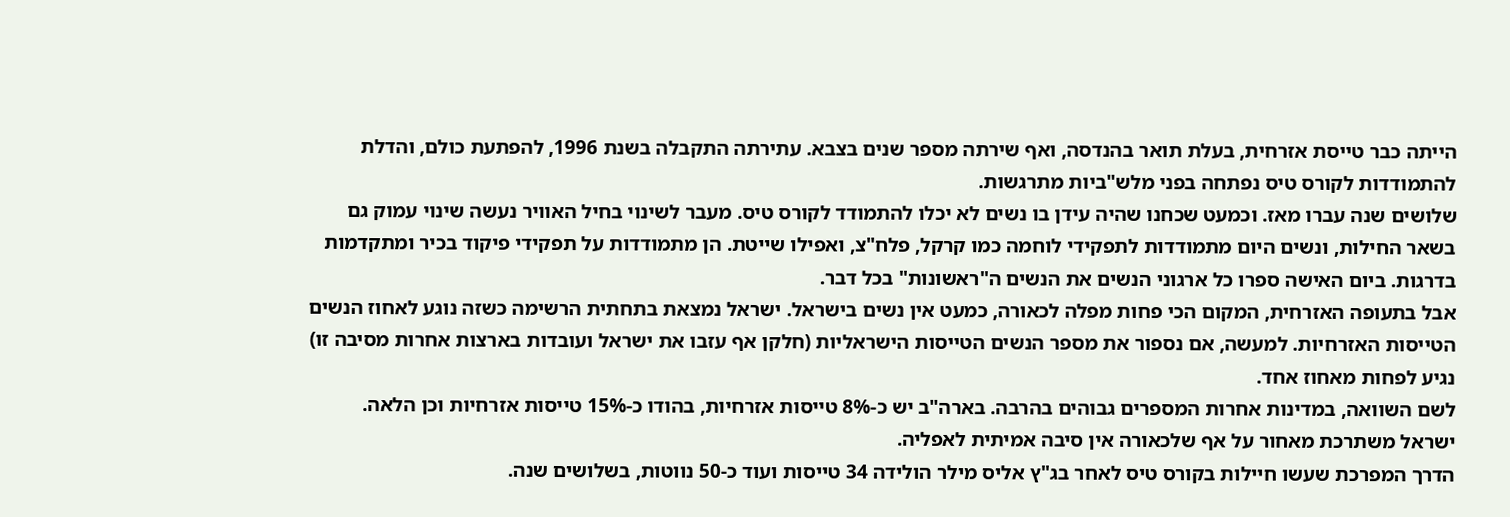הייתה כבר טייסת אזרחית, בעלת תואר בהנדסה, ואף שירתה מספר שנים בצבא. עתירתה התקבלה בשנת 1996, להפתעת כולם, והדלת להתמודדות לקורס טיס נפתחה בפני מלש"ביות מתרגשות.
שלושים שנה עברו מאז. וכמעט שכחנו שהיה עידן בו נשים לא יכלו להתמודד לקורס טיס. מעבר לשינוי בחיל האוויר נעשה שינוי עמוק גם בשאר החילות, ונשים היום מתמודדות לתפקידי לוחמה כמו קרקל, פלח"צ, ואפילו שייטת. הן מתמודדות על תפקידי פיקוד בכיר ומתקדמות בדרגות. ביום האישה ספרו כל ארגוני הנשים את הנשים ה"ראשונות" בכל דבר.
אבל בתעופה האזרחית, המקום הכי פחות מפלה לכאורה, כמעט אין נשים בישראל. ישראל נמצאת בתחתית הרשימה כשזה נוגע לאחוז הנשים הטייסות האזרחיות. למעשה, אם נספור את מספר הנשים הטייסות הישראליות (חלקן אף עזבו את ישראל ועובדות בארצות אחרות מסיבה זו) נגיע לפחות מאחוז אחד.
לשם השוואה, במדינות אחרות המספרים גבוהים בהרבה. בארה"ב יש כ-8% טייסות אזרחיות, בהודו כ-15% טייסות אזרחיות וכן הלאה. ישראל משתרכת מאחור על אף שלכאורה אין סיבה אמיתית לאפליה.
הדרך המפרכת שעשו חיילות בקורס טיס לאחר בג"ץ אליס מילר הולידה 34 טייסות ועוד כ-50 נווטות, בשלושים שנה.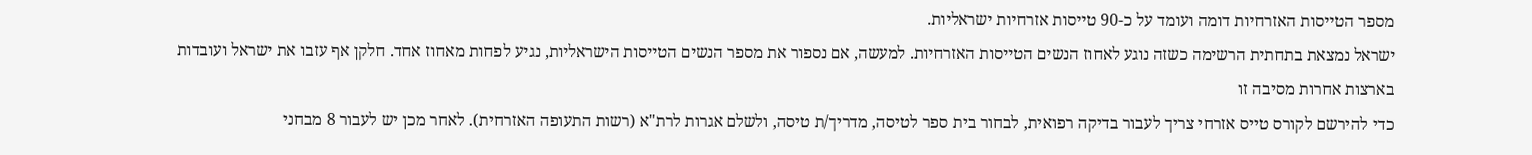מספר הטייסות האזרחיות דומה ועומד על כ-90 טייסות אזרחיות ישראליות.
ישראל נמצאת בתחתית הרשימה כשזה נוגע לאחוז הנשים הטייסות האזרחיות. למעשה, אם נספור את מספר הנשים הטייסות הישראליות, נגיע לפחות מאחוז אחד. חלקן אף עזבו את ישראל ועובדות בארצות אחרות מסיבה זו
כדי להירשם לקורס טייס אזרחי צריך לעבור בדיקה רפואית, לבחור בית ספר לטיסה, מדריך/ת טיסה, ולשלם אגרות לרת"א (רשות התעופה האזרחית). לאחר מכן יש לעבור 8 מבחני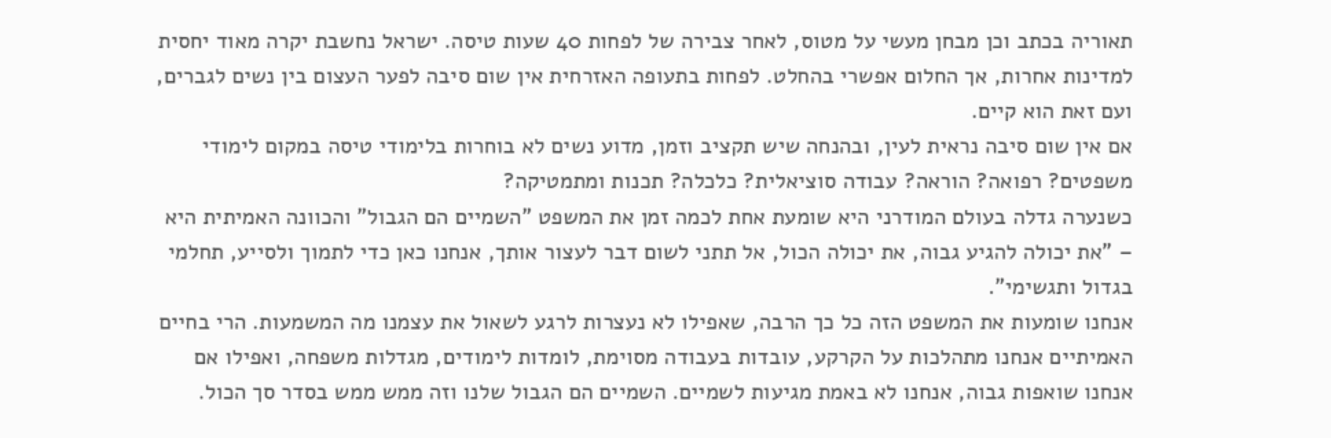תאוריה בכתב וכן מבחן מעשי על מטוס, לאחר צבירה של לפחות 40 שעות טיסה. ישראל נחשבת יקרה מאוד יחסית למדינות אחרות, אך החלום אפשרי בהחלט. לפחות בתעופה האזרחית אין שום סיבה לפער העצום בין נשים לגברים, ועם זאת הוא קיים.
אם אין שום סיבה נראית לעין, ובהנחה שיש תקציב וזמן, מדוע נשים לא בוחרות בלימודי טיסה במקום לימודי משפטים? רפואה? הוראה? עבודה סוציאלית? כלכלה? תכנות ומתמטיקה?
כשנערה גדלה בעולם המודרני היא שומעת אחת לכמה זמן את המשפט "השמיים הם הגבול" והכוונה האמיתית היא – "את יכולה להגיע גבוה, את יכולה הכול, אל תתני לשום דבר לעצור אותך, אנחנו כאן כדי לתמוך ולסייע, תחלמי בגדול ותגשימי".
אנחנו שומעות את המשפט הזה כל כך הרבה, שאפילו לא נעצרות לרגע לשאול את עצמנו מה המשמעות. הרי בחיים האמיתיים אנחנו מתהלכות על הקרקע, עובדות בעבודה מסוימת, לומדות לימודים, מגדלות משפחה, ואפילו אם אנחנו שואפות גבוה, אנחנו לא באמת מגיעות לשמיים. השמיים הם הגבול שלנו וזה ממש ממש בסדר סך הכול.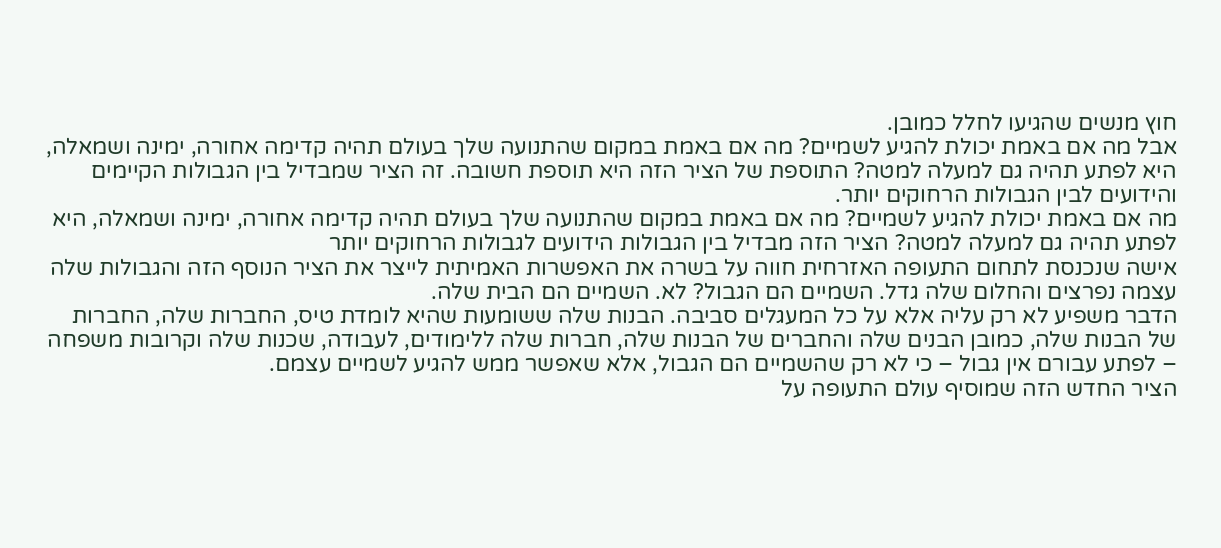חוץ מנשים שהגיעו לחלל כמובן.
אבל מה אם באמת יכולת להגיע לשמיים? מה אם באמת במקום שהתנועה שלך בעולם תהיה קדימה אחורה, ימינה ושמאלה, היא לפתע תהיה גם למעלה למטה? התוספת של הציר הזה היא תוספת חשובה. זה הציר שמבדיל בין הגבולות הקיימים והידועים לבין הגבולות הרחוקים יותר.
מה אם באמת יכולת להגיע לשמיים? מה אם באמת במקום שהתנועה שלך בעולם תהיה קדימה אחורה, ימינה ושמאלה, היא לפתע תהיה גם למעלה למטה? הציר הזה מבדיל בין הגבולות הידועים לגבולות הרחוקים יותר
אישה שנכנסת לתחום התעופה האזרחית חווה על בשרה את האפשרות האמיתית לייצר את הציר הנוסף הזה והגבולות שלה עצמה נפרצים והחלום שלה גדל. השמיים הם הגבול? לא. השמיים הם הבית שלה.
הדבר משפיע לא רק עליה אלא על כל המעגלים סביבה. הבנות שלה ששומעות שהיא לומדת טיס, החברות שלה, החברות של הבנות שלה, כמובן הבנים שלה והחברים של הבנות שלה, חברות שלה ללימודים, לעבודה, שכנות שלה וקרובות משפחה – לפתע עבורם אין גבול – כי לא רק שהשמיים הם הגבול, אלא שאפשר ממש להגיע לשמיים עצמם.
הציר החדש הזה שמוסיף עולם התעופה על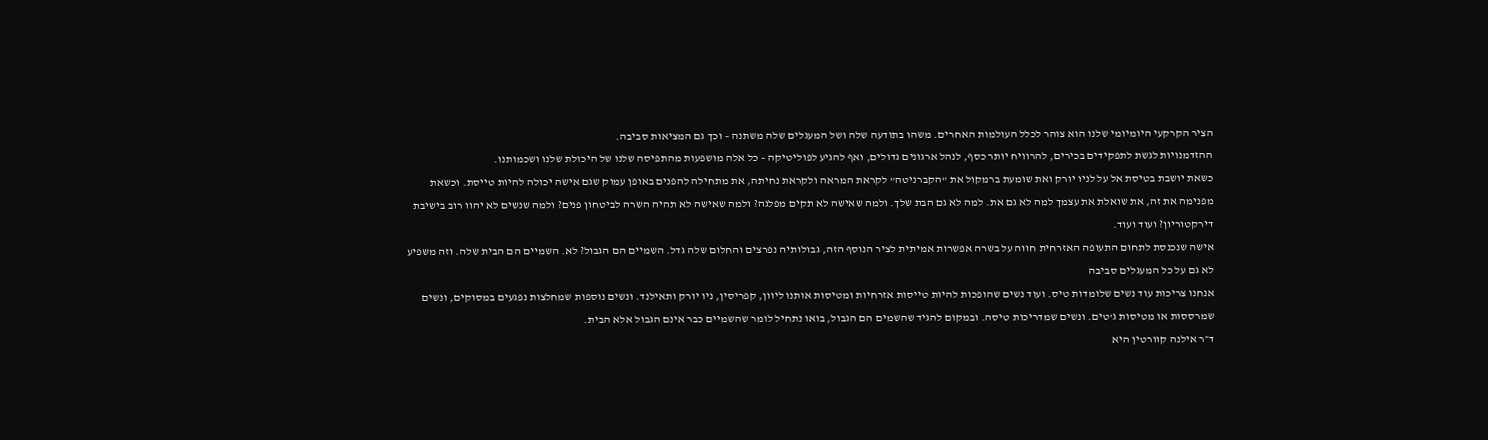הציר הקרקעי היומיומי שלנו הוא צוהר לכלל העולמות האחרים. משהו בתודעה שלה ושל המעגלים שלה משתנה – וכך גם המציאות סביבה.
ההזדמנויות לגשת לתפקידים בכירים, להרוויח יותר כסף, לנהל ארגונים גדולים, ואף להגיע לפוליטיקה – כל אלה מושפעות מהתפיסה שלנו של היכולת שלנו ושכמותנו.
כשאת יושבת בטיסת אל על לניו יורק ואת שומעת ברמקול את "הקברניטה" לקראת המראה ולקראת נחיתה, את מתחילה להפנים באופן עמוק שגם אישה יכולה להיות טייסת. וכשאת מפנימה את זה, את שואלת את עצמך למה לא גם את. למה לא גם הבת שלך. ולמה שאישה לא תקים מפלגה? ולמה שאישה לא תהיה השרה לביטחון פנים? ולמה שנשים לא יהוו רוב בישיבת דירקטוריון? ועוד ועוד.
אישה שנכנסת לתחום התעופה האזרחית חווה על בשרה אפשרות אמיתית לציר הנוסף הזה, גבולותיה נפרצים והחלום שלה גדל. השמיים הם הגבול? לא. השמיים הם הבית שלה. וזה משפיע לא גם על כל המעגלים סביבה
אנחנו צריכות עוד נשים שלומדות טיס. ועוד נשים שהופכות להיות טייסות אזרחיות ומטיסות אותנו ליוון, קפריסין, ניו יורק ותאילנד. ונשים נוספות שמחלצות נפגעים במסוקים, ונשים שמרססות או מטיסות ג'טים. ונשים שמדריכות טיסה. ובמקום להגיד שהשמים הם הגבול, בואו נתחיל לומר שהשמיים כבר אינם הגבול אלא הבית.
ד״ר אילנה קוורטין היא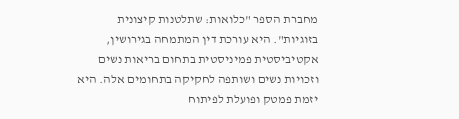מחברת הספר "כלואות: שתלטנות קיצונית בזוגיות". היא עורכת דין המתמחה בגירושין, אקטיביסטית פמיניסטית בתחום בריאות נשים וזכויות נשים ושותפה לחקיקה בתחומים אלה. היא יזמת פמטק ופועלת לפיתוח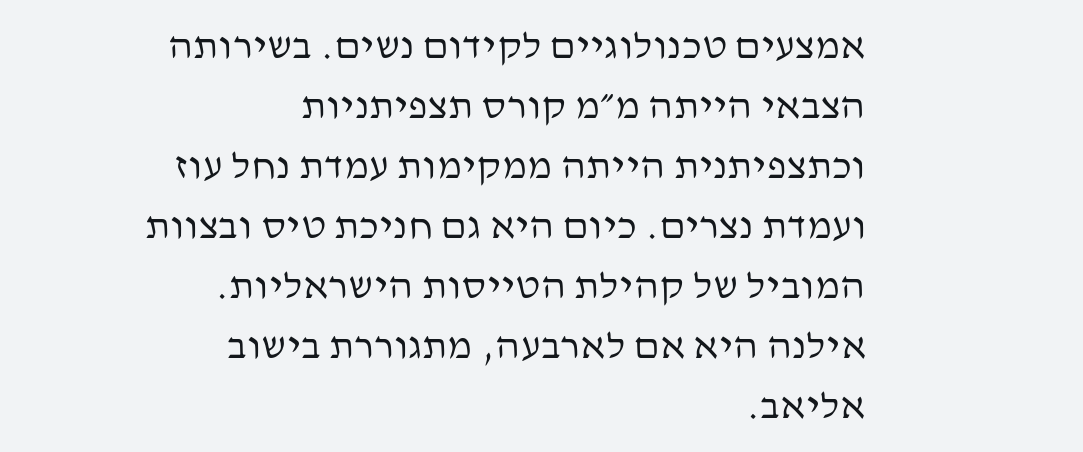אמצעים טכנולוגיים לקידום נשים. בשירותה הצבאי הייתה מ״מ קורס תצפיתניות וכתצפיתנית הייתה ממקימות עמדת נחל עוז ועמדת נצרים. כיום היא גם חניכת טיס ובצוות המוביל של קהילת הטייסות הישראליות. אילנה היא אם לארבעה, מתגוררת בישוב אליאב.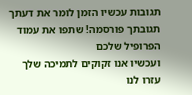תגובות עכשיו הזמן לומר את דעתך
תגובתך פורסמה! שתפו את עמוד הפרופיל שלכם
ועכשיו אנו זקוקים לתמיכה שלך עזרו לנו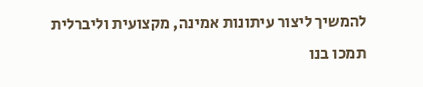להמשיך ליצור עיתונות אמינה, מקצועית וליברלית
תמכו בנו